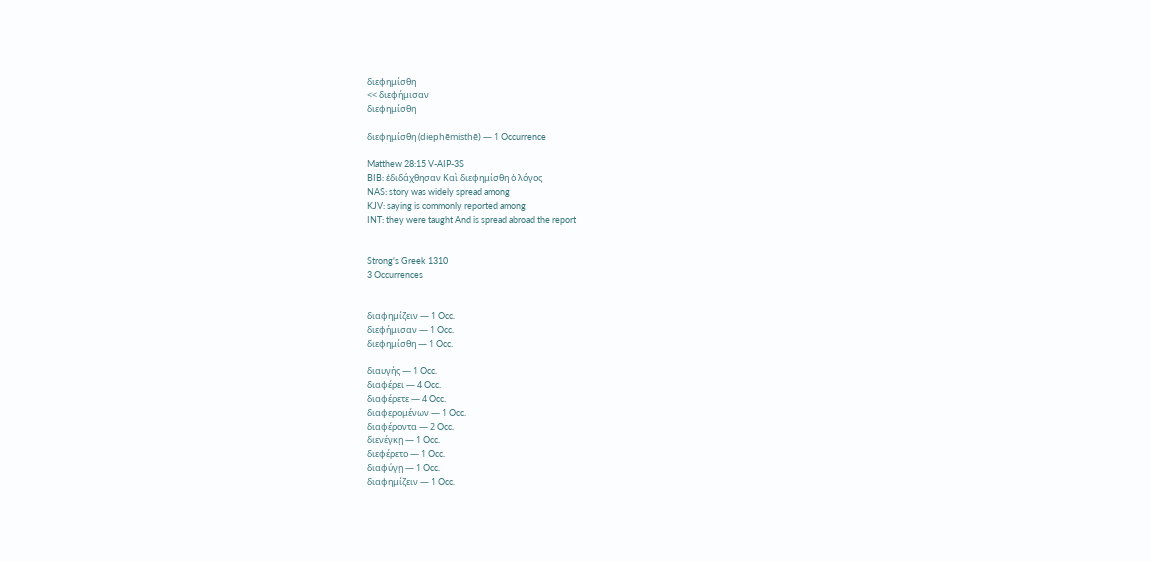διεφημίσθη
<< διεφήμισαν
διεφημίσθη

διεφημίσθη (diephēmisthē) — 1 Occurrence

Matthew 28:15 V-AIP-3S
BIB: ἐδιδάχθησαν Καὶ διεφημίσθη ὁ λόγος
NAS: story was widely spread among
KJV: saying is commonly reported among
INT: they were taught And is spread abroad the report


Strong's Greek 1310
3 Occurrences


διαφημίζειν — 1 Occ.
διεφήμισαν — 1 Occ.
διεφημίσθη — 1 Occ.

διαυγής — 1 Occ.
διαφέρει — 4 Occ.
διαφέρετε — 4 Occ.
διαφερομένων — 1 Occ.
διαφέροντα — 2 Occ.
διενέγκῃ — 1 Occ.
διεφέρετο — 1 Occ.
διαφύγῃ — 1 Occ.
διαφημίζειν — 1 Occ.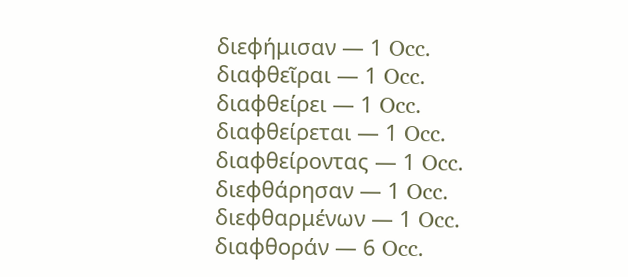διεφήμισαν — 1 Occ.
διαφθεῖραι — 1 Occ.
διαφθείρει — 1 Occ.
διαφθείρεται — 1 Occ.
διαφθείροντας — 1 Occ.
διεφθάρησαν — 1 Occ.
διεφθαρμένων — 1 Occ.
διαφθοράν — 6 Occ.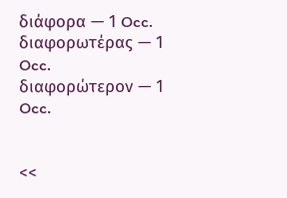διάφορα — 1 Occ.
διαφορωτέρας — 1 Occ.
διαφορώτερον — 1 Occ.


<<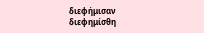διεφήμισαν
διεφημίσθη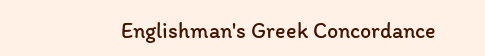Englishman's Greek Concordance